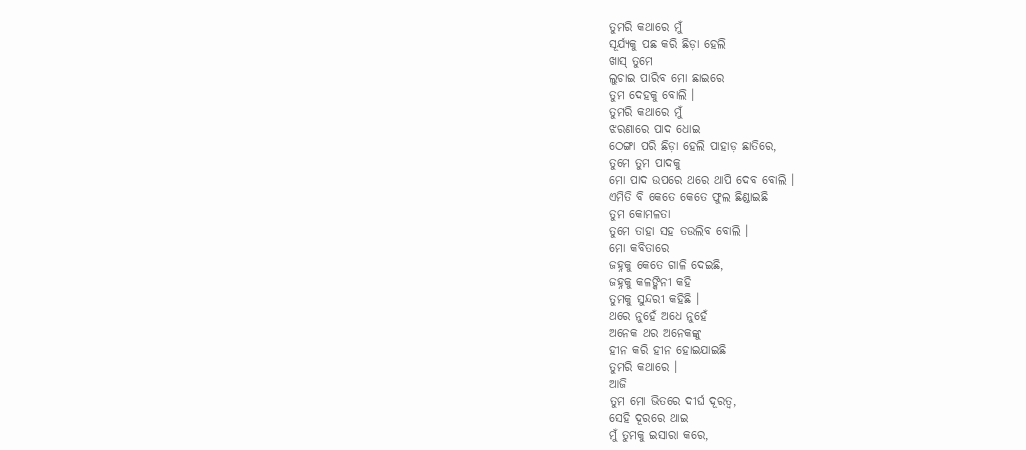ତୁମରି କଥାରେ ମୁଁ
ସୂର୍ଯ୍ୟକୁ ପଛ କରି ଛିଡ଼ା ହେଲି
ଖାସ୍ ତୁମେ
ଲୁଚାଇ ପାରିବ ମୋ ଛାଇରେ
ତୁମ ଦେହକୁ ବୋଲି ।
ତୁମରି କଥାରେ ମୁଁ
ଝରଣାରେ ପାଦ ଧୋଇ
ଠେଙ୍ଗା ପରି ଛିଡ଼ା ହେଲି ପାହାଡ଼ ଛାତିରେ,
ତୁମେ ତୁମ ପାଦକୁ
ମୋ ପାଦ ଉପରେ ଥରେ ଥାପି ଦେବ ବୋଲି ।
ଏମିତି ବି କେତେ କେତେ ଫୁଲ ଛିଣ୍ଡାଇଛି
ତୁମ କୋମଳତା
ତୁମେ ତାହା ସହ ତଉଲିବ ବୋଲି ।
ମୋ କବିତାରେ
ଜହ୍ନକୁ କେତେ ଗାଳି ଦେଇଛି,
ଜହ୍ନକୁ କଳଙ୍କିନୀ କହି
ତୁମକୁ ସୁନ୍ଦରୀ କହିଛି ।
ଥରେ ନୁହେଁ ଅଧେ ନୁହେଁ
ଅନେକ ଥର ଅନେକଙ୍କୁ
ହୀନ କରି ହୀନ ହୋଇଯାଇଛି
ତୁମରି କଥାରେ ।
ଆଜି
ତୁମ ମୋ ଭିତରେ ଦୀର୍ଘ ଦୂରତ୍ୱ,
ସେହି ଦୂରରେ ଥାଇ
ମୁଁ ତୁମକୁ ଇସାରା କରେ,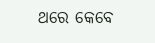ଥରେ କେବେ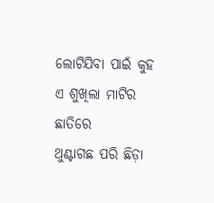ଲୋଟିଯିବା ପାଇଁ କୁହ
ଏ ଶୁଖିଲା ମାଟିର ଛାତିରେ
ଥୁଣ୍ଟାଗଛ ପରି ଛିଡ଼ା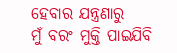ହେବାର ଯନ୍ତ୍ରଣାରୁ
ମୁଁ ବରଂ ମୁକ୍ତି ପାଇଯିବି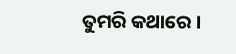ତୁମରି କଥାରେ ।